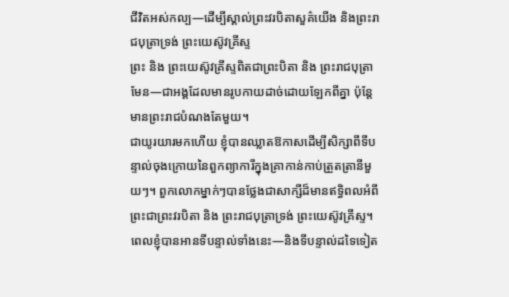ជីវិតអស់កល្ប—ដើម្បីស្គាល់ព្រះវរបិតាសួគ៌យើង និងព្រះរាជបុត្រាទ្រង់ ព្រះយេស៊ូវគ្រីស្ទ
ព្រះ និង ព្រះយេស៊ូវគ្រីស្ទពិតជាព្រះបិតា និង ព្រះរាជបុត្រាមែន—ជាអង្គដែលមានរូបកាយដាច់ដោយឡែកពីគ្នា ប៉ុន្តែមានព្រះរាជបំណងតែមួយ។
ជាយូរយារមកហើយ ខ្ញុំបានឈ្លាតឱកាសដើម្បីសិក្សាពីទីបន្ទាល់ចុងក្រោយនៃពួកព្យាការីក្នុងគ្រាកាន់កាប់ត្រួតត្រានីមួយៗ។ ពួកលោកម្នាក់ៗបានថ្លែងជាសាក្សីដ៏មានឥទ្ធិពលអំពីព្រះជាព្រះវរបិតា និង ព្រះរាជបុត្រាទ្រង់ ព្រះយេស៊ូវគ្រីស្ទ។
ពេលខ្ញុំបានអានទីបន្ទាល់ទាំងនេះ—និងទីបន្ទាល់ដទៃទៀត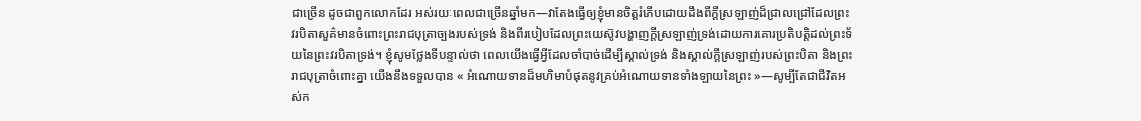ជាច្រើន ដូចជាពួកលោកដែរ អស់រយៈពេលជាច្រើនឆ្នាំមក—វាតែងធ្វើឲ្យខ្ញុំមានចិត្តរំភើបដោយដឹងពីក្ដីស្រឡាញ់ដ៏ជ្រាលជ្រៅដែលព្រះវរបិតាសួគ៌មានចំពោះព្រះរាជបុត្រាច្បងរបស់ទ្រង់ និងពីរបៀបដែលព្រះយេស៊ូវបង្ហាញក្ដីស្រឡាញ់ទ្រង់ដោយការគោរប្រតិបត្តិដល់ព្រះទ័យនៃព្រះវរបិតាទ្រង់។ ខ្ញុំសូមថ្លែងទីបន្ទាល់ថា ពេលយើងធ្វើអ្វីដែលចាំបាច់ដើម្បីស្គាល់ទ្រង់ និងស្គាល់ក្ដីស្រឡាញ់របស់ព្រះបិតា និងព្រះរាជបុត្រាចំពោះគ្នា យើងនឹងទទួលបាន « អំណោយទានដ៏មហិមាបំផុតនូវគ្រប់អំណោយទានទាំងឡាយនៃព្រះ »—សូម្បីតែជាជីវិតអស់ក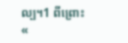ល្ប។1 ពីព្រោះ «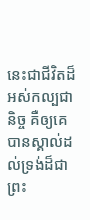នេះជាជីវិតដ៏អស់កល្បជានិច្ច គឺឲ្យគេបានស្គាល់ដល់ទ្រង់ដ៏ជាព្រះ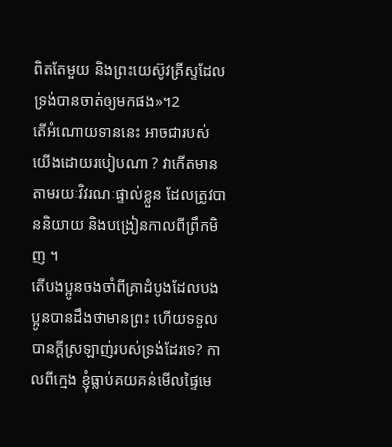ពិតតែមួយ និងព្រះយេស៊ូវគ្រីស្ទដែលទ្រង់បានចាត់ឲ្យមកផង»។2
តើអំណោយទាននេះ អាចជារបស់យើងដោយរបៀបណា ? វាកើតមានតាមរយៈវិវរណៈផ្ទាល់ខ្លួន ដែលត្រូវបាននិយាយ និងបង្រៀនកាលពីព្រឹកមិញ ។
តើបងប្អូនចងចាំពីគ្រាដំបូងដែលបងប្អូនបានដឹងថាមានព្រះ ហើយទទួលបានក្ដីស្រឡាញ់របស់ទ្រង់ដែរទេ? កាលពីក្មេង ខ្ញុំធ្លាប់គយគន់មើលផ្ទៃមេ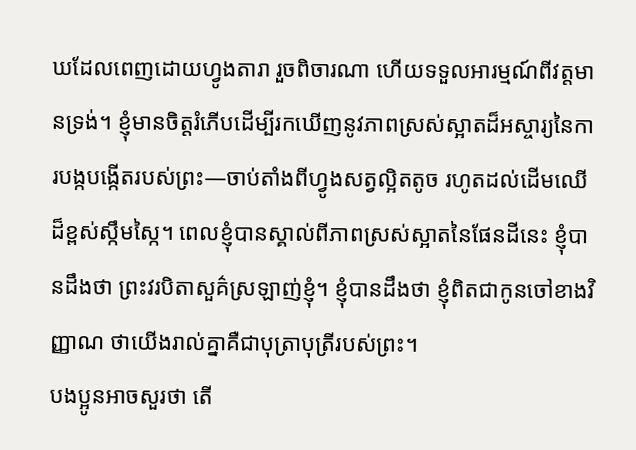ឃដែលពេញដោយហ្វូងតារា រួចពិចារណា ហើយទទួលអារម្មណ៍ពីវត្តមានទ្រង់។ ខ្ញុំមានចិត្តរំភើបដើម្បីរកឃើញនូវភាពស្រស់ស្អាតដ៏អស្ចារ្យនៃការបង្កបង្កើតរបស់ព្រះ—ចាប់តាំងពីហ្វូងសត្វល្អិតតូច រហូតដល់ដើមឈើដ៏ខ្ពស់ស្កឹមស្កៃ។ ពេលខ្ញុំបានស្គាល់ពីភាពស្រស់ស្អាតនៃផែនដីនេះ ខ្ញុំបានដឹងថា ព្រះវរបិតាសួគ៌ស្រឡាញ់ខ្ញុំ។ ខ្ញុំបានដឹងថា ខ្ញុំពិតជាកូនចៅខាងវិញ្ញាណ ថាយើងរាល់គ្នាគឺជាបុត្រាបុត្រីរបស់ព្រះ។
បងប្អូនអាចសួរថា តើ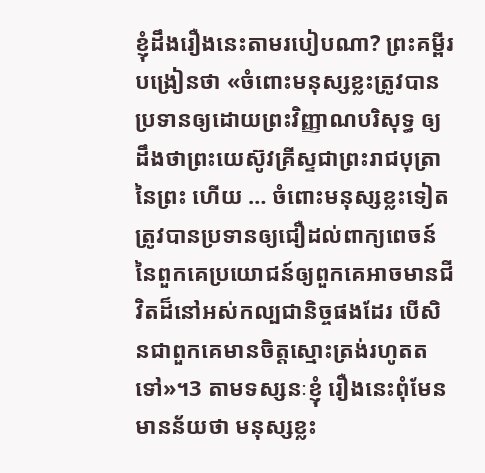ខ្ញុំដឹងរឿងនេះតាមរបៀបណា? ព្រះគម្ពីរបង្រៀនថា «ចំពោះមនុស្សខ្លះត្រូវបានប្រទានឲ្យដោយព្រះវិញ្ញាណបរិសុទ្ធ ឲ្យដឹងថាព្រះយេស៊ូវគ្រីស្ទជាព្រះរាជបុត្រានៃព្រះ ហើយ … ចំពោះមនុស្សខ្លះទៀត ត្រូវបានប្រទានឲ្យជឿដល់ពាក្យពេចន៍នៃពួកគេប្រយោជន៍ឲ្យពួកគេអាចមានជីវិតដ៏នៅអស់កល្បជានិច្ចផងដែរ បើសិនជាពួកគេមានចិត្តស្មោះត្រង់រហូតតទៅ»។3 តាមទស្សនៈខ្ញុំ រឿងនេះពុំមែនមានន័យថា មនុស្សខ្លះ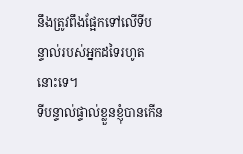នឹងត្រូវពឹងផ្អែកទៅលើទីបន្ទាល់របស់អ្នកដទៃរហូតនោះទេ។
ទីបន្ទាល់ផ្ទាល់ខ្លួនខ្ញុំបានកើន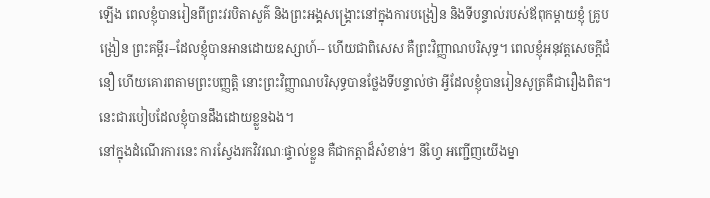ឡើង ពេលខ្ញុំបានរៀនពីព្រះវរបិតាសួគ៌ និងព្រះអង្គសង្គ្រោះនៅក្នុងការបង្រៀន និងទីបន្ទាល់របស់ឪពុកម្ដាយខ្ញុំ គ្រូបង្រៀន ព្រះគម្ពីរ--ដែលខ្ញុំបានអានដោយឧស្សាហ៍-- ហើយជាពិសេស គឺព្រះវិញ្ញាណបរិសុទ្ធ។ ពេលខ្ញុំអនុវត្តសេចក្ដីជំនឿ ហើយគោរពតាមព្រះបញ្ញត្តិ នោះព្រះវិញ្ញាណបរិសុទ្ធបានថ្លែងទីបន្ទាល់ថា អ្វីដែលខ្ញុំបានរៀនសូត្រគឺជារឿងពិត។ នេះជារបៀបដែលខ្ញុំបានដឹងដោយខ្លួនឯង។
នៅក្នុងដំណើរការនេះ ការស្វែងរកវិវរណៈផ្ទាល់ខ្លួន គឺជាកត្តាដ៏សំខាន់។ នីហ្វៃ អញ្ជើញយើងម្នា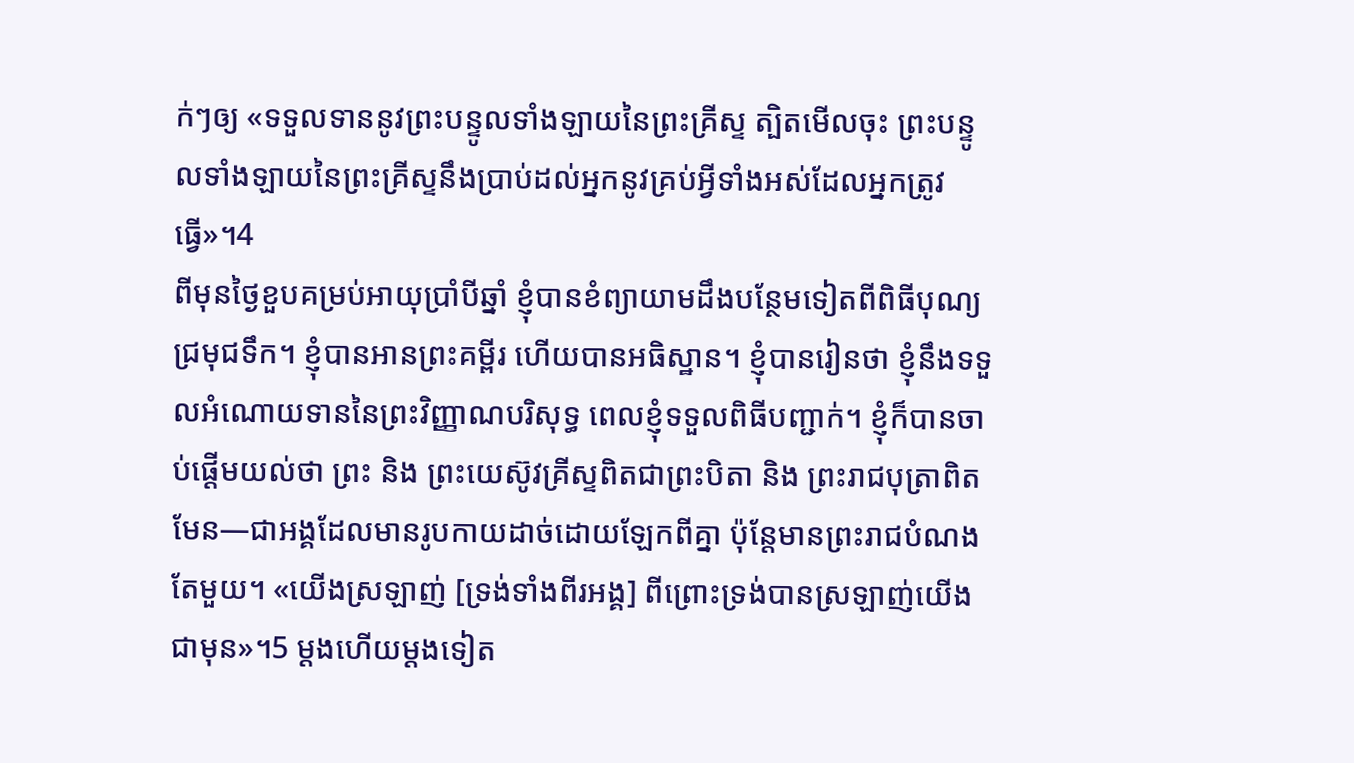ក់ៗឲ្យ «ទទួលទាននូវព្រះបន្ទូលទាំងឡាយនៃព្រះគ្រីស្ទ ត្បិតមើលចុះ ព្រះបន្ទូលទាំងឡាយនៃព្រះគ្រីស្ទនឹងប្រាប់ដល់អ្នកនូវគ្រប់អ្វីទាំងអស់ដែលអ្នកត្រូវធ្វើ»។4
ពីមុនថ្ងៃខួបគម្រប់អាយុប្រាំបីឆ្នាំ ខ្ញុំបានខំព្យាយាមដឹងបន្ថែមទៀតពីពិធីបុណ្យជ្រមុជទឹក។ ខ្ញុំបានអានព្រះគម្ពីរ ហើយបានអធិស្ឋាន។ ខ្ញុំបានរៀនថា ខ្ញុំនឹងទទួលអំណោយទាននៃព្រះវិញ្ញាណបរិសុទ្ធ ពេលខ្ញុំទទួលពិធីបញ្ជាក់។ ខ្ញុំក៏បានចាប់ផ្ដើមយល់ថា ព្រះ និង ព្រះយេស៊ូវគ្រីស្ទពិតជាព្រះបិតា និង ព្រះរាជបុត្រាពិតមែន—ជាអង្គដែលមានរូបកាយដាច់ដោយឡែកពីគ្នា ប៉ុន្តែមានព្រះរាជបំណងតែមួយ។ «យើងស្រឡាញ់ [ទ្រង់ទាំងពីរអង្គ] ពីព្រោះទ្រង់បានស្រឡាញ់យើងជាមុន»។5 ម្ដងហើយម្ដងទៀត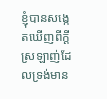ខ្ញុំបានសង្កេតឃើញពីក្ដីស្រឡាញ់ដែលទ្រង់មាន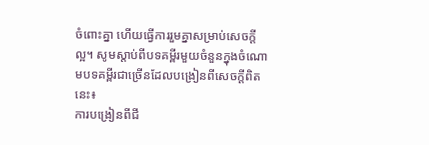ចំពោះគ្នា ហើយធ្វើការរួមគ្នាសម្រាប់សេចក្ដីល្អ។ សូមស្ដាប់ពីបទគម្ពីរមួយចំនួនក្នុងចំណោមបទគម្ពីរជាច្រើនដែលបង្រៀនពីសេចក្ដីពិតនេះ៖
ការបង្រៀនពីជី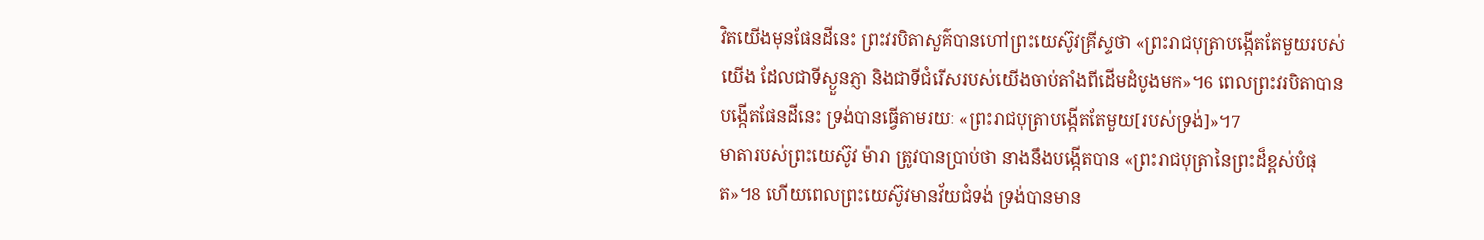វិតយើងមុនផែនដីនេះ ព្រះវរបិតាសួគ៌បានហៅព្រះយេស៊ូវគ្រីស្ទថា «ព្រះរាជបុត្រាបង្កើតតែមួយរបស់យើង ដែលជាទីស្ងួនភ្ញា និងជាទីជំរើសរបស់យើងចាប់តាំងពីដើមដំបូងមក»។6 ពេលព្រះវរបិតាបានបង្កើតផែនដីនេះ ទ្រង់បានធ្វើតាមរយៈ «ព្រះរាជបុត្រាបង្កើតតែមួយ[របស់ទ្រង់]»។7
មាតារបស់ព្រះយេស៊ូវ ម៉ារា ត្រូវបានប្រាប់ថា នាងនឹងបង្កើតបាន «ព្រះរាជបុត្រានៃព្រះដ៏ខ្ពស់បំផុត»។8 ហើយពេលព្រះយេស៊ូវមានវ័យជំទង់ ទ្រង់បានមាន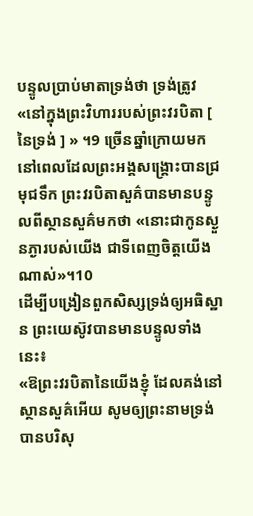បន្ទូលប្រាប់មាតាទ្រង់ថា ទ្រង់ត្រូវ «នៅក្នុងព្រះវិហាររបស់ព្រះវរបិតា [ នៃទ្រង់ ] » ។9 ច្រើនឆ្នាំក្រោយមក នៅពេលដែលព្រះអង្គសង្គ្រោះបានជ្រមុជទឹក ព្រះវរបិតាសួគ៌បានមានបន្ទូលពីស្ថានសួគ៌មកថា «នោះជាកូនស្ងួនភ្ងារបស់យើង ជាទីពេញចិត្តយើងណាស់»។10
ដើម្បីបង្រៀនពួកសិស្សទ្រង់ឲ្យអធិស្ឋាន ព្រះយេស៊ូវបានមានបន្ទូលទាំងនេះ៖
«ឱព្រះវរបិតានៃយើងខ្ញុំ ដែលគង់នៅស្ថានសួគ៌អើយ សូមឲ្យព្រះនាមទ្រង់បានបរិសុ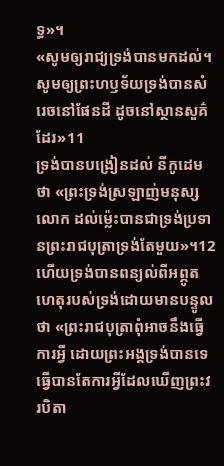ទ្ធ»។
«សូមឲ្យរាជ្យទ្រង់បានមកដល់។ សូមឲ្យព្រះហឫទ័យទ្រង់បានសំរេចនៅផែនដី ដូចនៅស្ថានសួគ៌ដែរ»11
ទ្រង់បានបង្រៀនដល់ នីកូដេម ថា «ព្រះទ្រង់ស្រឡាញ់មនុស្សលោក ដល់ម៉្លេះបានជាទ្រង់ប្រទានព្រះរាជបុត្រាទ្រង់តែមួយ»។12 ហើយទ្រង់បានពន្យល់ពីអព្ភូតហេតុរបស់ទ្រង់ដោយមានបន្ទូលថា «ព្រះរាជបុត្រាពុំអាចនឹងធ្វើការអ្វី ដោយព្រះអង្គទ្រង់បានទេ ធ្វើបានតែការអ្វីដែលឃើញព្រះវរបិតា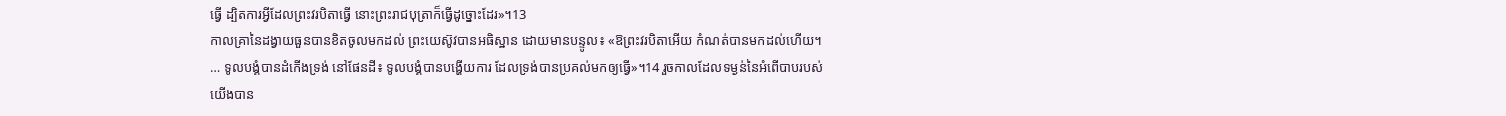ធ្វើ ដ្បិតការអ្វីដែលព្រះវរបិតាធ្វើ នោះព្រះរាជបុត្រាក៏ធ្វើដូច្នោះដែរ»។13
កាលគ្រានៃដង្វាយធួនបានខិតចូលមកដល់ ព្រះយេស៊ូវបានអធិស្ឋាន ដោយមានបន្ទូល៖ «ឱព្រះវរបិតាអើយ កំណត់បានមកដល់ហើយ។ … ទូលបង្គំបានដំកើងទ្រង់ នៅផែនដី៖ ទូលបង្គំបានបង្ហើយការ ដែលទ្រង់បានប្រគល់មកឲ្យធ្វើ»។14 រួចកាលដែលទម្ងន់នៃអំពើបាបរបស់យើងបាន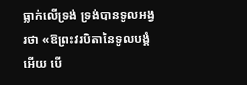ធ្លាក់លើទ្រង់ ទ្រង់បានទូលអង្វរថា «ឱព្រះវរបិតានៃទូលបង្គំអើយ បើ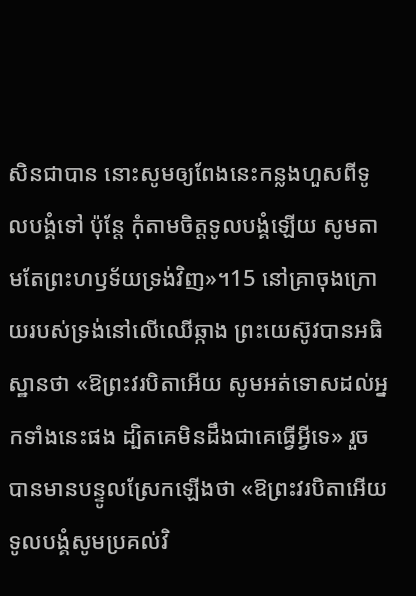សិនជាបាន នោះសូមឲ្យពែងនេះកន្លងហួសពីទូលបង្គំទៅ ប៉ុន្តែ កុំតាមចិត្តទូលបង្គំឡើយ សូមតាមតែព្រះហឫទ័យទ្រង់វិញ»។15 នៅគ្រាចុងក្រោយរបស់ទ្រង់នៅលើឈើឆ្កាង ព្រះយេស៊ូវបានអធិស្ឋានថា «ឱព្រះវរបិតាអើយ សូមអត់ទោសដល់អ្នកទាំងនេះផង ដ្បិតគេមិនដឹងជាគេធ្វើអ្វីទេ» រួចបានមានបន្ទូលស្រែកឡើងថា «ឱព្រះវរបិតាអើយ ទូលបង្គំសូមប្រគល់វិ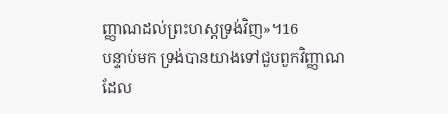ញ្ញាណដល់ព្រះហស្តទ្រង់វិញ»។16
បន្ទាប់មក ទ្រង់បានយាងទៅជួបពួកវិញ្ញាណដែល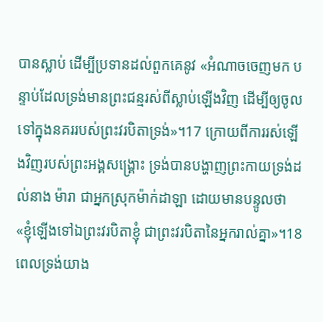បានស្លាប់ ដើម្បីប្រទានដល់ពួកគេនូវ «អំណាចចេញមក បន្ទាប់ដែលទ្រង់មានព្រះជន្មរស់ពីស្លាប់ឡើងវិញ ដើម្បីឲ្យចូលទៅក្នុងនគររបស់ព្រះវរបិតាទ្រង់»។17 ក្រោយពីការរស់ឡើងវិញរបស់ព្រះអង្គសង្គ្រោះ ទ្រង់បានបង្ហាញព្រះកាយទ្រង់ដល់នាង ម៉ារា ជាអ្នកស្រុកម៉ាក់ដាឡា ដោយមានបន្ទូលថា «ខ្ញុំឡើងទៅឯព្រះវរបិតាខ្ញុំ ជាព្រះវរបិតានៃអ្នករាល់គ្នា»។18
ពេលទ្រង់យាង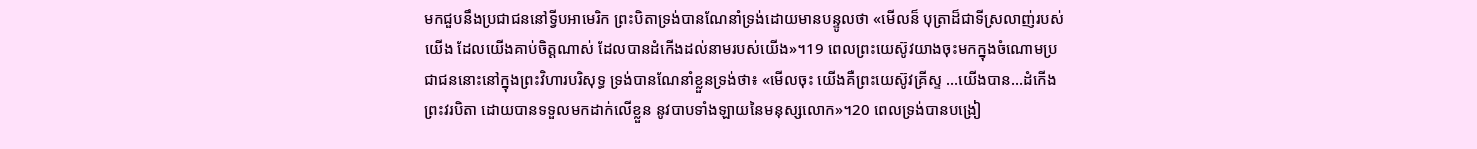មកជួបនឹងប្រជាជននៅទ្វីបអាមេរិក ព្រះបិតាទ្រង់បានណែនាំទ្រង់ដោយមានបន្ទូលថា «មើលន៏ បុត្រាដ៏ជាទីស្រលាញ់របស់យើង ដែលយើងគាប់ចិត្តណាស់ ដែលបានដំកើងដល់នាមរបស់យើង»។19 ពេលព្រះយេស៊ូវយាងចុះមកក្នុងចំណោមប្រជាជននោះនៅក្នុងព្រះវិហារបរិសុទ្ធ ទ្រង់បានណែនាំខ្លួនទ្រង់ថា៖ «មើលចុះ យើងគឺព្រះយេស៊ូវគ្រីស្ទ …យើងបាន...ដំកើងព្រះវរបិតា ដោយបានទទួលមកដាក់លើខ្លួន នូវបាបទាំងឡាយនៃមនុស្សលោក»។20 ពេលទ្រង់បានបង្រៀ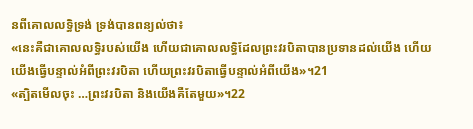នពីគោលលទ្ធិទ្រង់ ទ្រង់បានពន្យល់ថា៖
«នេះគឺជាគោលលទ្ធិរបស់យើង ហើយជាគោលលទ្ធិដែលព្រះវរបិតាបានប្រទានដល់យើង ហើយយើងធ្វើបន្ទាល់អំពីព្រះវរបិតា ហើយព្រះវរបិតាធ្វើបន្ទាល់អំពីយើង»។21
«ត្បិតមើលចុះ …ព្រះវរបិតា និងយើងគឺតែមួយ»។22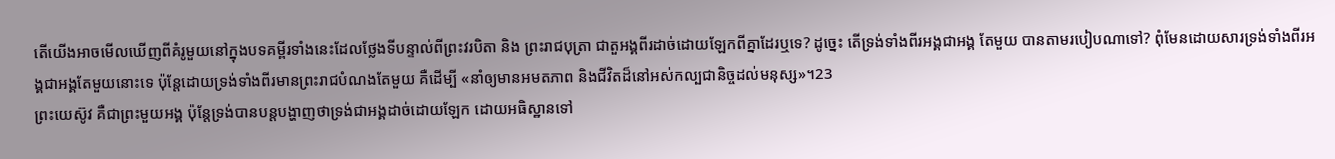តើយើងអាចមើលឃើញពីគំរូមួយនៅក្នុងបទគម្ពីរទាំងនេះដែលថ្លែងទីបន្ទាល់ពីព្រះវរបិតា និង ព្រះរាជបុត្រា ជាតួអង្គពីរដាច់ដោយឡែកពីគ្នាដែរឬទេ? ដូច្នេះ តើទ្រង់ទាំងពីរអង្គជាអង្គ តែមួយ បានតាមរបៀបណាទៅ? ពុំមែនដោយសារទ្រង់ទាំងពីរអង្គជាអង្គតែមួយនោះទេ ប៉ុន្តែដោយទ្រង់ទាំងពីរមានព្រះរាជបំណងតែមួយ គឺដើម្បី «នាំឲ្យមានអមតភាព និងជីវិតដ៏នៅអស់កល្បជានិច្ចដល់មនុស្ស»។23
ព្រះយេស៊ូវ គឺជាព្រះមួយអង្គ ប៉ុន្តែទ្រង់បានបន្តបង្ហាញថាទ្រង់ជាអង្គដាច់ដោយឡែក ដោយអធិស្ឋានទៅ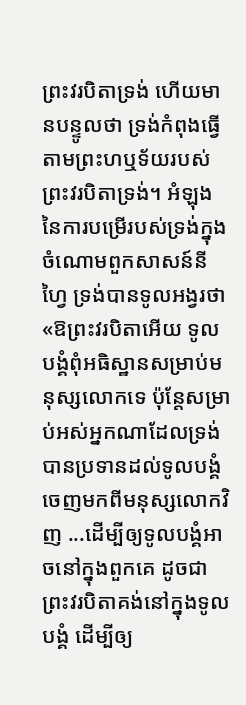ព្រះវរបិតាទ្រង់ ហើយមានបន្ទូលថា ទ្រង់កំពុងធ្វើតាមព្រះហឬទ័យរបស់ព្រះវរបិតាទ្រង់។ អំឡុងនៃការបម្រើរបស់ទ្រង់ក្នុងចំណោមពួកសាសន៍នីហ្វៃ ទ្រង់បានទូលអង្វរថា «ឱព្រះវរបិតាអើយ ទូលបង្គំពុំអធិស្ឋានសម្រាប់មនុស្សលោកទេ ប៉ុន្តែសម្រាប់អស់អ្នកណាដែលទ្រង់បានប្រទានដល់ទូលបង្គំចេញមកពីមនុស្សលោកវិញ ...ដើម្បីឲ្យទូលបង្គំអាចនៅក្នុងពួកគេ ដូចជាព្រះវរបិតាគង់នៅក្នុងទូលបង្គំ ដើម្បីឲ្យ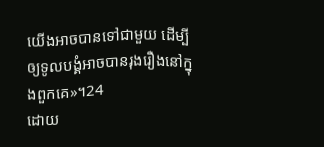យើងអាចបានទៅជាមួយ ដើម្បីឲ្យទូលបង្គំអាចបានរុងរឿងនៅក្នុងពួកគេ»។24
ដោយ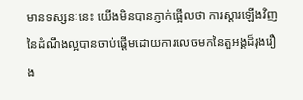មានទស្សនៈនេះ យើងមិនបានភ្ញាក់ផ្អើលថា ការស្ដារឡើងវិញនៃដំណឹងល្អបានចាប់ផ្ដើមដោយការលេចមកនៃតួអង្គដ៏រុងរឿង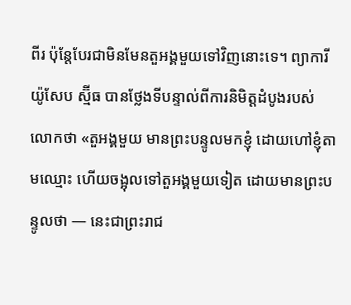ពីរ ប៉ុន្តែបែរជាមិនមែនតួអង្គមួយទៅវិញនោះទេ។ ព្យាការីយ៉ូសែប ស្ម៊ីធ បានថ្លែងទីបន្ទាល់ពីការនិមិត្តដំបូងរបស់លោកថា «តួអង្គមួយ មានព្រះបន្ទូលមកខ្ញុំ ដោយហៅខ្ញុំតាមឈ្មោះ ហើយចង្អុលទៅតួអង្គមួយទៀត ដោយមានព្រះបន្ទូលថា — នេះជាព្រះរាជ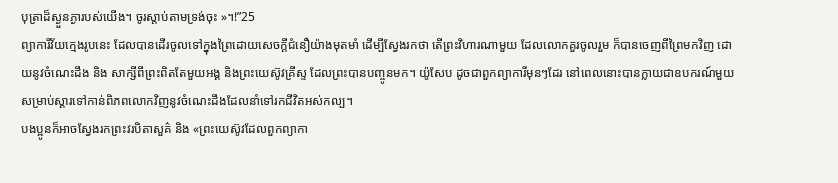បុត្រាដ៏ស្ងួនភ្ងារបស់យើង។ ចូរស្តាប់តាមទ្រង់ចុះ »។!”25
ព្យាការីវ័យក្មេងរូបនេះ ដែលបានដើរចូលទៅក្នុងព្រៃដោយសេចក្ដីជំនឿយ៉ាងមុតមាំ ដើម្បីស្វែងរកថា តើព្រះវិហារណាមួយ ដែលលោកគួរចូលរួម ក៏បានចេញពីព្រៃមកវិញ ដោយនូវចំណេះដឹង និង សាក្សីពីព្រះពិតតែមួយអង្គ និងព្រះយេស៊ូវគ្រីស្ទ ដែលព្រះបានបញ្ចូនមក។ យ៉ូសែប ដូចជាពួកព្យាការីមុនៗដែរ នៅពេលនោះបានក្លាយជាឧបករណ៍មួយសម្រាប់ស្ដារទៅកាន់ពិភពលោកវិញនូវចំណេះដឹងដែលនាំទៅរកជីវិតអស់កល្ប។
បងប្អូនក៏អាចស្វែងរកព្រះវរបិតាសួគ៌ និង «ព្រះយេស៊ូវដែលពួកព្យាកា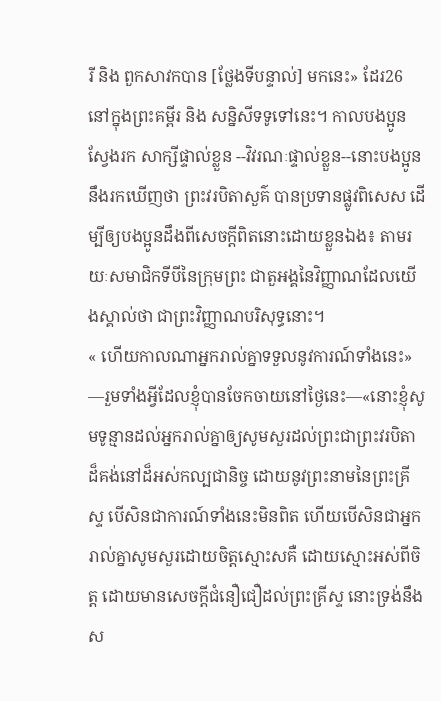រី និង ពួកសាវកបាន [ថ្លែងទីបន្ទាល់] មកនេះ» ដែរ26 នៅក្នុងព្រះគម្ពីរ និង សន្និសីទទូទៅនេះ។ កាលបងប្អូនស្វែងរក សាក្សីផ្ទាល់ខ្លួន --វិវរណៈផ្ទាល់ខ្លួន--នោះបងប្អូននឹងរកឃើញថា ព្រះវរបិតាសួគ៌ បានប្រទានផ្លូវពិសេស ដើម្បីឲ្យបងប្អូនដឹងពីសេចក្ដីពិតនោះដោយខ្លួនឯង៖ តាមរយៈសមាជិកទីបីនៃក្រុមព្រះ ជាតួអង្គនៃវិញ្ញាណដែលយើងស្គាល់ថា ជាព្រះវិញ្ញាណបរិសុទ្ធនោះ។
« ហើយកាលណាអ្នករាល់គ្នាទទួលនូវការណ៍ទាំងនេះ» —រួមទាំងអ្វីដែលខ្ញុំបានចែកចាយនៅថ្ងៃនេះ—«នោះខ្ញុំសូមទូន្មានដល់អ្នករាល់គ្នាឲ្យសូមសួរដល់ព្រះជាព្រះវរបិតាដ៏គង់នៅដ៏អស់កល្បជានិច្ច ដោយនូវព្រះនាមនៃព្រះគ្រីស្ទ បើសិនជាការណ៍ទាំងនេះមិនពិត ហើយបើសិនជាអ្នករាល់គ្នាសូមសួរដោយចិត្តស្មោះសគឺ ដោយស្មោះអស់ពីចិត្ត ដោយមានសេចក្តីជំនឿជឿដល់ព្រះគ្រីស្ទ នោះទ្រង់នឹងស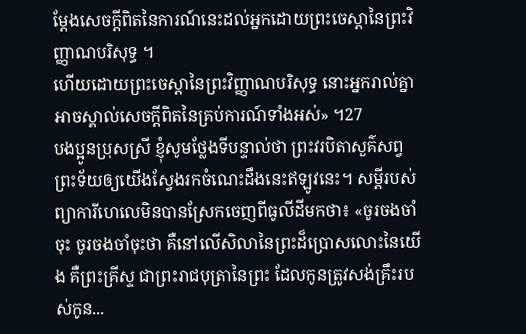ម្ដែងសេចក្តីពិតនៃការណ៍នេះដល់អ្នកដោយព្រះចេស្តានៃព្រះវិញ្ញាណបរិសុទ្ធ ។
ហើយដោយព្រះចេស្តានៃព្រះវិញ្ញាណបរិសុទ្ធ នោះអ្នករាល់គ្នាអាចស្គាល់សេចក្តីពិតនៃគ្រប់ការណ៍ទាំងអស់» ។27
បងប្អូនប្រុសស្រី ខ្ញុំសូមថ្លែងទីបន្ទាល់ថា ព្រះវរបិតាសួគ៌សព្វព្រះទ័យឲ្យយើងស្វែងរកចំណេះដឹងនេះឥឡូវនេះ។ សម្ដីរបស់ព្យាការីហេលេមិនបានស្រែកចេញពីធូលីដីមកថា៖ «ចូរចងចាំចុះ ចូរចងចាំចុះថា គឺនៅលើសិលានៃព្រះដ៏ប្រោសលោះនៃយើង គឺព្រះគ្រីស្ទ ជាព្រះរាជបុត្រានៃព្រះ ដែលកូនត្រូវសង់គ្រឹះរបស់កូន...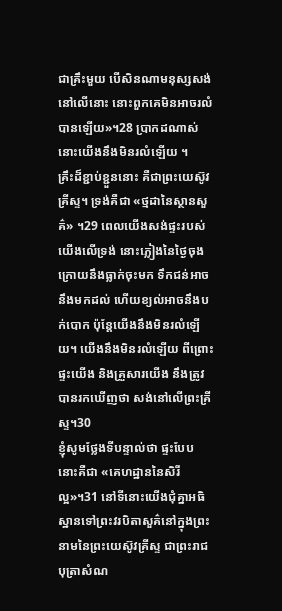ជាគ្រឹះមួយ បើសិនណាមនុស្សសង់នៅលើនោះ នោះពួកគេមិនអាចរលំបានឡើយ»។28 ប្រាកដណាស់ នោះយើងនឹងមិនរលំឡើយ ។
គ្រឹះដ៏ខ្ជាប់ខ្ជួននោះ គឺជាព្រះយេស៊ូវគ្រីស្ទ។ ទ្រង់គឺជា «ថ្មដានៃស្ថានសួគ៌» ។29 ពេលយើងសង់ផ្ទះរបស់យើងលើទ្រង់ នោះភ្លៀងនៃថ្ងៃចុងក្រោយនឹងធ្លាក់ចុះមក ទឹកជន់អាចនឹងមកដល់ ហើយខ្យល់អាចនឹងបក់បោក ប៉ុន្តែយើងនឹងមិនរលំឡើយ។ យើងនឹងមិនរលំឡើយ ពីព្រោះផ្ទះយើង និងគ្រួសារយើង នឹងត្រូវបានរកឃើញថា សង់នៅលើព្រះគ្រីស្ទ។30
ខ្ញុំសូមថ្លែងទីបន្ទាល់ថា ផ្ទះបែបនោះគឺជា «គេហដ្ឋាននៃសិរីល្អ»។31 នៅទីនោះយើងជុំគ្នាអធិស្ឋានទៅព្រះវរបិតាសួគ៌នៅក្នុងព្រះនាមនៃព្រះយេស៊ូវគ្រីស្ទ ជាព្រះរាជបុត្រាសំណ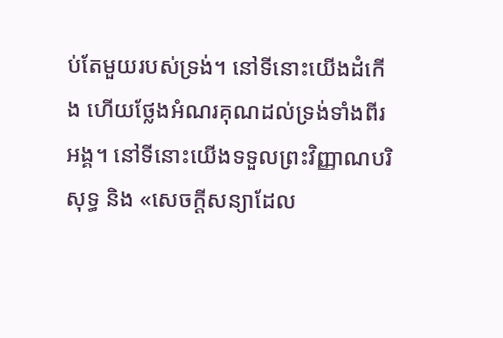ប់តែមួយរបស់ទ្រង់។ នៅទីនោះយើងដំកើង ហើយថ្លែងអំណរគុណដល់ទ្រង់ទាំងពីរអង្គ។ នៅទីនោះយើងទទួលព្រះវិញ្ញាណបរិសុទ្ធ និង «សេចក្ដីសន្យាដែល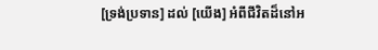[ទ្រង់ប្រទាន] ដល់ [យើង] អំពីជីវិតដ៏នៅអ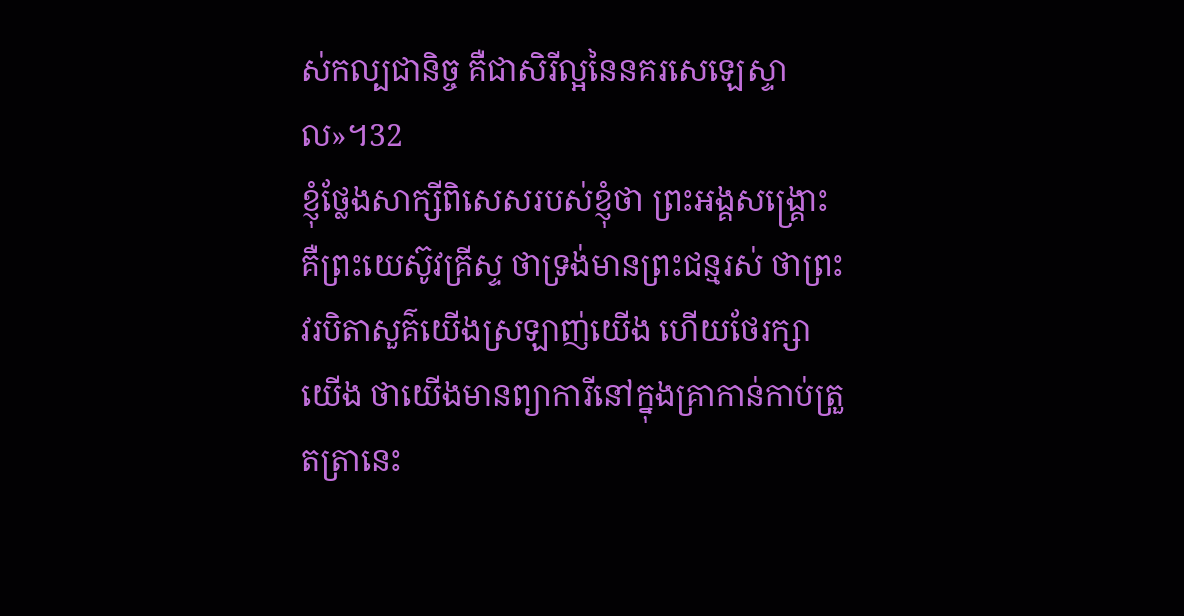ស់កល្បជានិច្ច គឺជាសិរីល្អនៃនគរសេឡេស្ទាល»។32
ខ្ញុំថ្លែងសាក្សីពិសេសរបស់ខ្ញុំថា ព្រះអង្គសង្គ្រោះ គឺព្រះយេស៊ូវគ្រីស្ទ ថាទ្រង់មានព្រះជន្មរស់ ថាព្រះវរបិតាសួគ៌យើងស្រឡាញ់យើង ហើយថែរក្សាយើង ថាយើងមានព្យាការីនៅក្នុងគ្រាកាន់កាប់ត្រួតត្រានេះ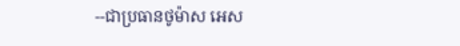--ជាប្រធានថូម៉ាស អេស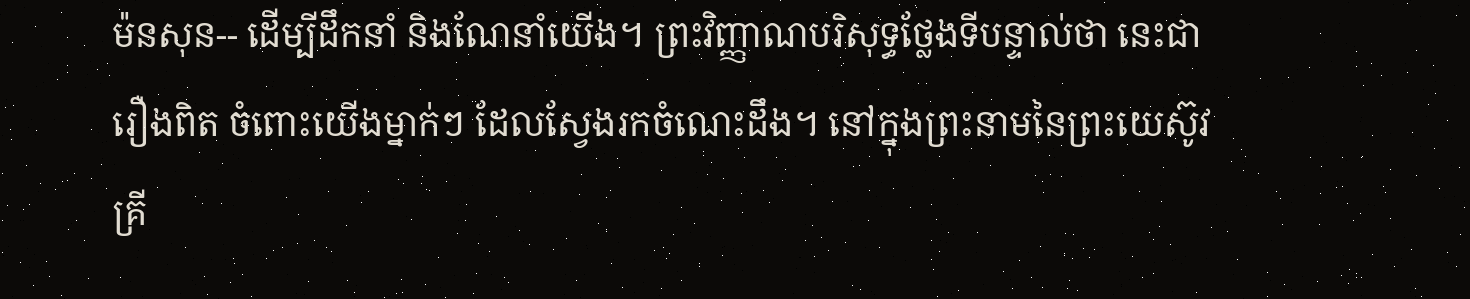ម៉នសុន-- ដើម្បីដឹកនាំ និងណែនាំយើង។ ព្រះវិញ្ញាណបរិសុទ្ធថ្លែងទីបន្ទាល់ថា នេះជារឿងពិត ចំពោះយើងម្នាក់ៗ ដែលស្វែងរកចំណេះដឹង។ នៅក្នុងព្រះនាមនៃព្រះយេស៊ូវគ្រី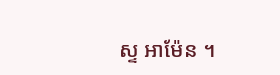ស្ទ អាម៉ែន ។